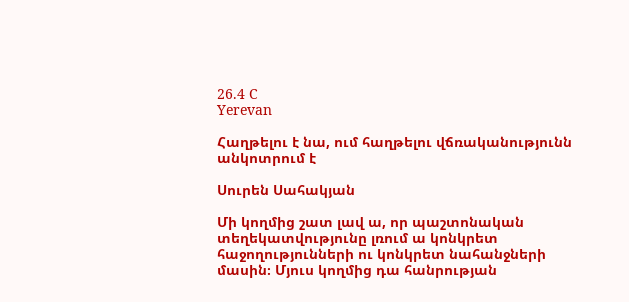26.4 C
Yerevan

Հաղթելու է նա, ում հաղթելու վճռականությունն անկոտրում է

Սուրեն Սահակյան

Մի կողմից շատ լավ ա, որ պաշտոնական տեղեկատվությունը լռում ա կոնկրետ հաջողությունների ու կոնկրետ նահանջների մասին։ Մյուս կողմից դա հանրության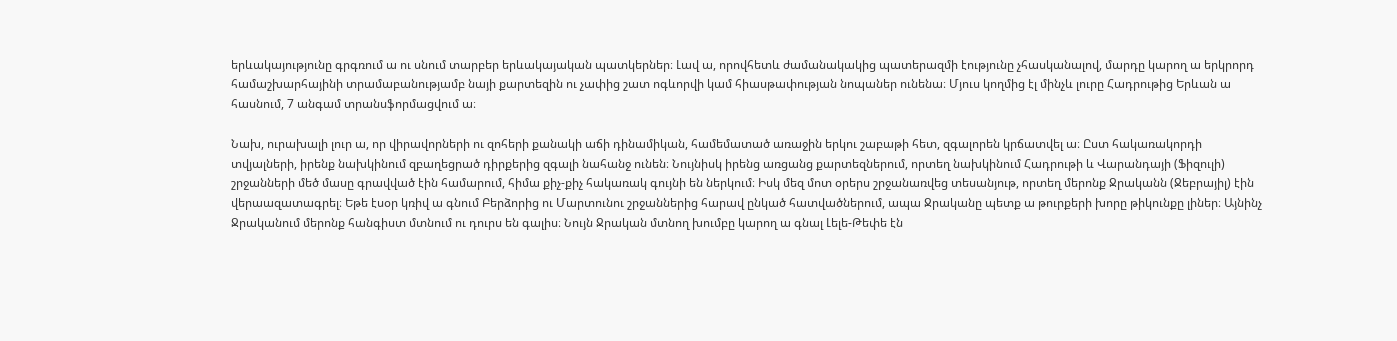երևակայությունը գրգռում ա ու սնում տարբեր երևակայական պատկերներ։ Լավ ա, որովհետև ժամանակակից պատերազմի էությունը չհասկանալով, մարդը կարող ա երկրորդ համաշխարհայինի տրամաբանությամբ նայի քարտեզին ու չափից շատ ոգևորվի կամ հիասթափության նոպաներ ունենա։ Մյուս կողմից էլ մինչև լուրը Հադրութից Երևան ա հասնում, 7 անգամ տրանսֆորմացվում ա։

Նախ, ուրախալի լուր ա, որ վիրավորների ու զոհերի քանակի աճի դինամիկան, համեմատած առաջին երկու շաբաթի հետ, զգալորեն կրճատվել ա։ Ըստ հակառակորդի տվյալների, իրենք նախկինում զբաղեցրած դիրքերից զգալի նահանջ ունեն։ Նույնիսկ իրենց առցանց քարտեզներում, որտեղ նախկինում Հադրութի և Վարանդայի (Ֆիզուլի) շրջանների մեծ մասը գրավված էին համարում, հիմա քիչ-քիչ հակառակ գույնի են ներկում։ Իսկ մեզ մոտ օրերս շրջանառվեց տեսանյութ, որտեղ մերոնք Ջրականն (Ջեբրայիլ) էին վերաազատագրել։ Եթե էսօր կռիվ ա գնում Բերձորից ու Մարտունու շրջաններից հարավ ընկած հատվածներում, ապա Ջրականը պետք ա թուրքերի խորը թիկունքը լիներ։ Այնինչ Ջրականում մերոնք հանգիստ մտնում ու դուրս են գալիս։ Նույն Ջրական մտնող խումբը կարող ա գնալ Լելե-Թեփե էն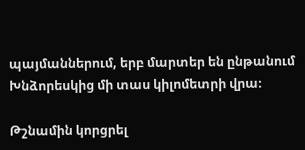պայմաններում, երբ մարտեր են ընթանում Խնձորեսկից մի տաս կիլոմետրի վրա։

Թշնամին կորցրել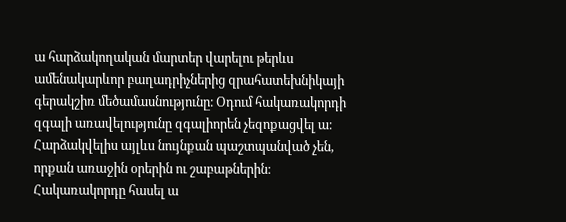ա հարձակողական մարտեր վարելու թերևս ամենակարևոր բաղադրիչներից զրահատեխնիկայի գերակշիռ մեծամասնությունը։ Օդում հակառակորդի զգալի առավելությունը զգալիորեն չեզոքացվել ա։ Հարձակվելիս այլևս նույնքան պաշտպանված չեն, որքան առաջին օրերին ու շաբաթներին։ Հակառակորդը հասել ա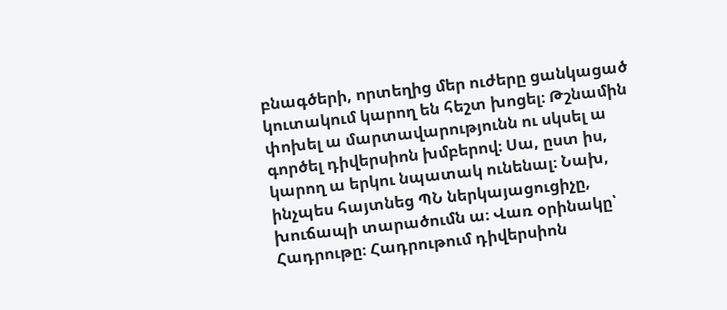բնագծերի, որտեղից մեր ուժերը ցանկացած կուտակում կարող են հեշտ խոցել։ Թշնամին փոխել ա մարտավարությունն ու սկսել ա գործել դիվերսիոն խմբերով։ Սա, ըստ իս, կարող ա երկու նպատակ ունենալ։ Նախ, ինչպես հայտնեց ՊՆ ներկայացուցիչը, խուճապի տարածումն ա։ Վառ օրինակը՝ Հադրութը։ Հադրութում դիվերսիոն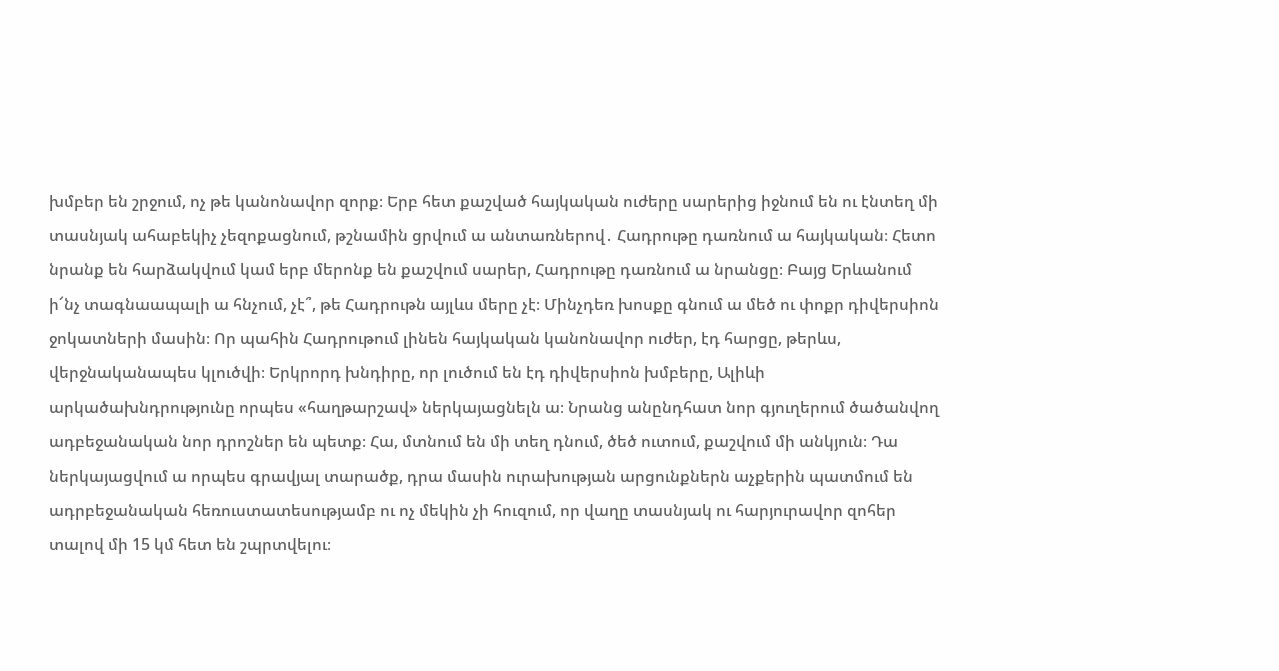խմբեր են շրջում, ոչ թե կանոնավոր զորք։ Երբ հետ քաշված հայկական ուժերը սարերից իջնում են ու էնտեղ մի տասնյակ ահաբեկիչ չեզոքացնում, թշնամին ցրվում ա անտառներով․ Հադրութը դառնում ա հայկական։ Հետո նրանք են հարձակվում կամ երբ մերոնք են քաշվում սարեր, Հադրութը դառնում ա նրանցը։ Բայց Երևանում ի՜նչ տագնաապալի ա հնչում, չէ՞, թե Հադրութն այլևս մերը չէ։ Մինչդեռ խոսքը գնում ա մեծ ու փոքր դիվերսիոն ջոկատների մասին։ Որ պահին Հադրութում լինեն հայկական կանոնավոր ուժեր, էդ հարցը, թերևս, վերջնականապես կլուծվի։ Երկրորդ խնդիրը, որ լուծում են էդ դիվերսիոն խմբերը, Ալիևի արկածախնդրությունը որպես «հաղթարշավ» ներկայացնելն ա։ Նրանց անընդհատ նոր գյուղերում ծածանվող ադբեջանական նոր դրոշներ են պետք։ Հա, մտնում են մի տեղ դնում, ծեծ ուտում, քաշվում մի անկյուն։ Դա ներկայացվում ա որպես գրավյալ տարածք, դրա մասին ուրախության արցունքներն աչքերին պատմում են ադրբեջանական հեռուստատեսությամբ ու ոչ մեկին չի հուզում, որ վաղը տասնյակ ու հարյուրավոր զոհեր տալով մի 15 կմ հետ են շպրտվելու։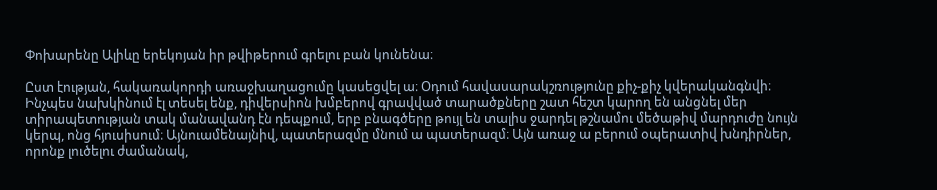Փոխարենը Ալիևը երեկոյան իր թվիթերում գրելու բան կունենա։

Ըստ էության, հակառակորդի առաջխաղացումը կասեցվել ա։ Օդում հավասարակշռությունը քիչ-քիչ կվերականգնվի։ Ինչպես նախկինում էլ տեսել ենք, դիվերսիոն խմբերով գրավված տարածքները շատ հեշտ կարող են անցնել մեր տիրապետության տակ մանավանդ էն դեպքում, երբ բնագծերը թույլ են տալիս ջարդել թշնամու մեծաթիվ մարդուժը նույն կերպ, ոնց հյուսիսում։ Այնուամենայնիվ, պատերազմը մնում ա պատերազմ։ Այն առաջ ա բերում օպերատիվ խնդիրներ, որոնք լուծելու ժամանակ,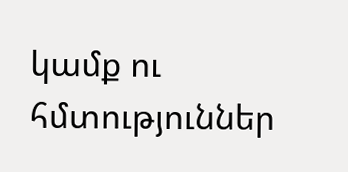կամք ու հմտություններ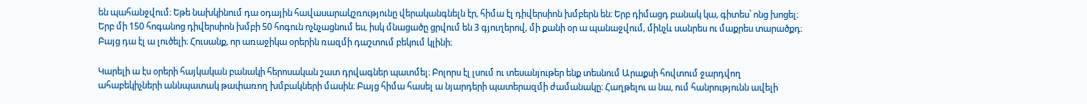են պահանջվում։ Եթե նախկինում դա օդային հավասարակշռությունը վերականգնելն էր, հիմա էլ դիվերսիոն խմբերն են։ Երբ դիմացդ բանակ կա, գիտես՝ ոնց խոցել։ Երբ մի 150 հոգանոց դիվերսիոն խմբի 50 հոգուն ոչնչացնում ես, իսկ մնացածը ցրվում են 3 գյուղերով, մի քանի օր ա պանաջվում, մինչև սանրես ու մաքրես տարածքդ։ Բայց դա էլ ա լուծելի։ Հուսանք, որ առաջիկա օրերին ռազմի դաշտում բեկում կլինի։

Կարելի ա էս օրերի հայկական բանակի հերոսական շատ դրվագներ պատմել։ Բոլորս էլ լսում ու տեսանյութեր ենք տեսնում Արաքսի հովտում ջարդվող ահաբեկիչների աննպատակ թափառող խմբակների մասին։ Բայց հիմա հասել ա նյարդերի պատերազմի ժամանակը։ Հաղթելու ա նա, ում հանրությունն ավելի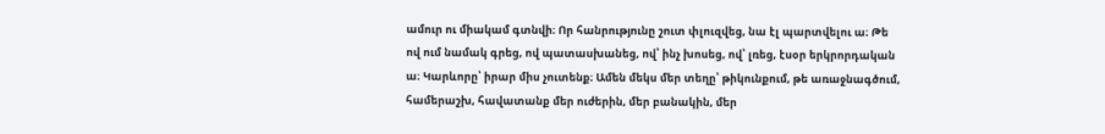ամուր ու միակամ գտնվի։ Որ հանրությունը շուտ փլուզվեց, նա էլ պարտվելու ա։ Թե ով ում նամակ գրեց, ով պատասխանեց, ով՝ ինչ խոսեց, ով՝ լռեց, էսօր երկրորդական ա։ Կարևորը՝ իրար միս չուտենք։ Ամեն մեկս մեր տեղը՝ թիկունքում, թե առաջնագծում, համերաշխ, հավատանք մեր ուժերին, մեր բանակին, մեր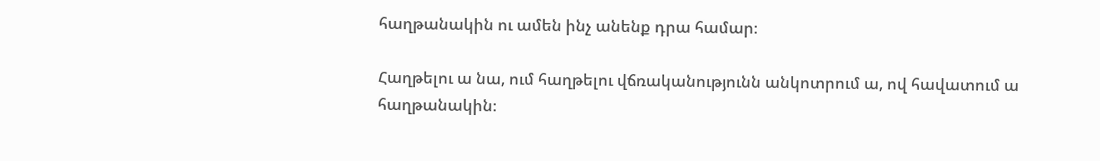հաղթանակին ու ամեն ինչ անենք դրա համար։

Հաղթելու ա նա, ում հաղթելու վճռականությունն անկոտրում ա, ով հավատում ա հաղթանակին։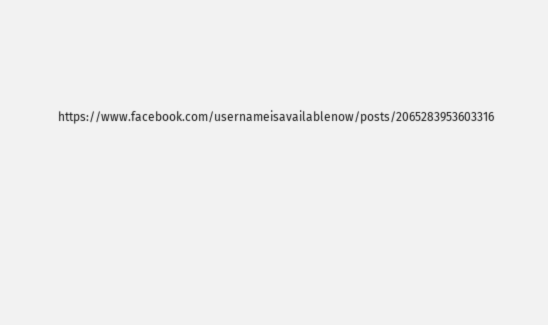https://www.facebook.com/usernameisavailablenow/posts/2065283953603316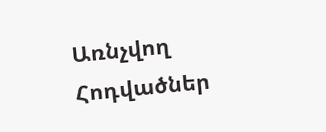Առնչվող Հոդվածներ